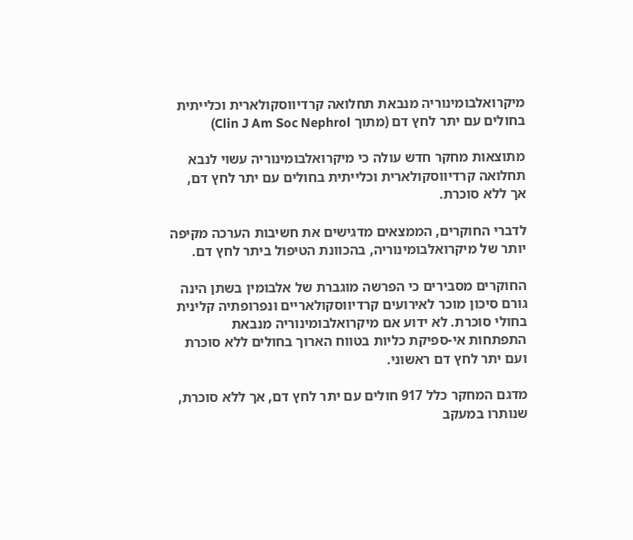מיקרואלבומינוריה מנבאת תחלואה קרדיווסקולארית וכלייתית בחולים עם יתר לחץ דם (מתוך Clin J Am Soc Nephrol)

מתוצאות מחקר חדש עולה כי מיקרואלבומינוריה עשוי לנבא תחלואה קרדיווסקולארית וכלייתית בחולים עם יתר לחץ דם, אך ללא סוכרת.

לדברי החוקרים, הממצאים מדגישים את חשיבות הערכה מקיפה יותר של מיקרואלבומינוריה, בהכוונת הטיפול ביתר לחץ דם.

החוקרים מסבירים כי הפרשה מוגברת של אלבומין בשתן הינה גורם סיכון מוכר לאירועים קרדיווסקולאריים ונפרופתיה קלינית בחולי סוכרת. לא ידוע אם מיקרואלבומינוריה מנבאת התפתחות אי-ספיקת כליות בטווח הארוך בחולים ללא סוכרת ועם יתר לחץ דם ראשוני.

מדגם המחקר כלל 917 חולים עם יתר לחץ דם, אך ללא סוכרת, שנותרו במעקב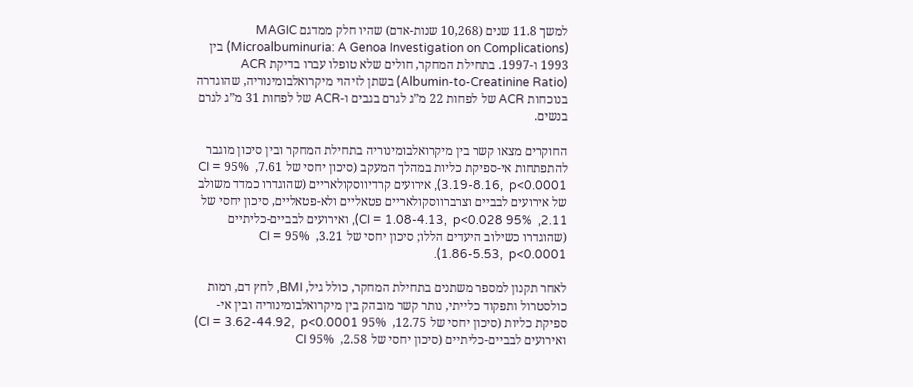למשך 11.8 שנים (10,268 שנות-אדם) שהיו חלק ממדגם MAGIC (Microalbuminuria: A Genoa Investigation on Complications) בין 1993 ו-1997. בתחילת המחקר, חולים שלא טופלו עברו בדיקת ACR (Albumin-to-Creatinine Ratio) בשתן לזיהוי מיקרואלבומינוריה, שהוגדרה בנוכחות ACR של לפחות 22 מ”ג לגרם בגבים ו-ACR של לפחות 31 מ”ג לגרם בנשים.

החוקרים מצאו קשר בין מיקרואלבומינוריה בתחילת המחקר ובין סיכון מוגבר להתפתחות אי-ספיקת כליות במהלך המעקב (סיכון יחסי של 7.61,  95% CI = 3.19-8.16,  p<0.0001), אירועים קרדיווסקולאריים (שהוגדרו כמדד משולב של אירועים לבביים וצרברווסקולאריים פטאליים ולא-פטאליים, סיכון יחסי של 2.11,  95% CI = 1.08-4.13,  p<0.028), ואירועים לבביים-כליתיים (שהוגדרו כשילוב היעדים הללו; סיכון יחסי של 3.21,  95% CI = 1.86-5.53,  p<0.0001).

לאחר תקנון למספר משתנים בתחילת המחקר, כולל גיל, BMI, לחץ דם, רמות כולסטרול ותפקוד כלייתי, נותר קשר מובהק בין מיקרואלבומינוריה ובין אי-ספיקת כליות (סיכון יחסי של 12.75,  95% CI = 3.62-44.92,  p<0.0001) ואירועים לבביים-כליתיים (סיכון יחסי של 2.58,  95% CI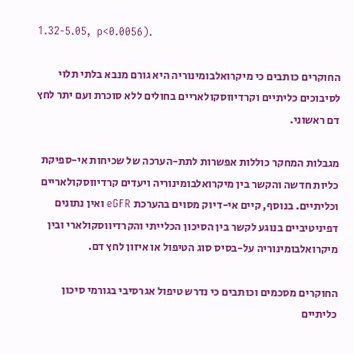1.32-5.05,  p<0.0056).

החוקרים כותבים כי מיקרואלבומינוריה היא גורם מנבא בלתי תלוי לסיבוכים כליתיים וקרדיווסקולאריים בחולים ללא סוכרת ועם יתר לחץ דם ראשוני.

מגבלות המחקר כוללות אפשרות לתת-הערכה של שכיחות אי-ספיקת כליות חדשה והקשר בין מיקרואלבומינוריה ויעדים קרדיווסקולאריים וכליתיים. בנוסף, קיים אי-דיוק מסוים בהערכת eGFR ואין נתונים דפיניטיביים בנוגע לקשר בין הסיכון הכלייתי והקרדיווסקולארי ובין מיקרואלבומינוריה על-בסיס סוג הטיפול או איזון לחץ דם.

החוקרים מסכמים וכותבים כי נדרש טיפול אגרסיבי בגורמי סיכון כליתיים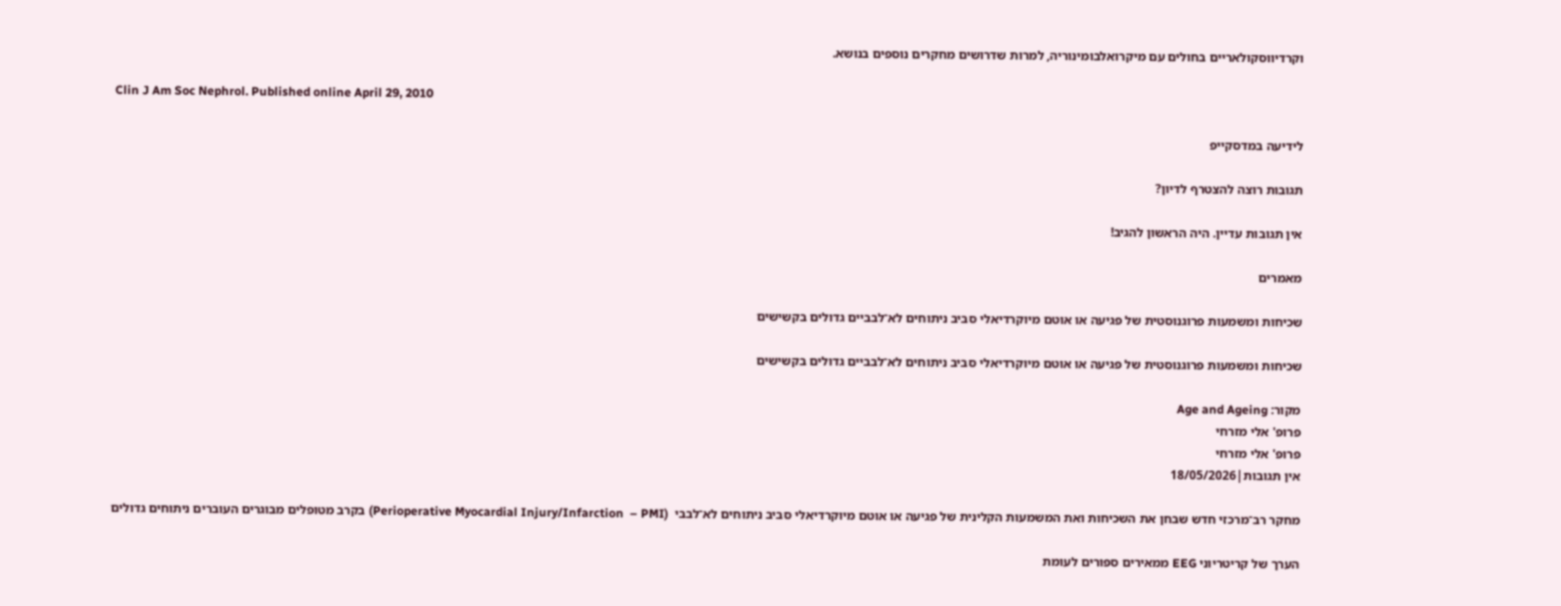וקרדיווסקולאריים בחולים עם מיקרואלבומינוריה, למרות שדרושים מחקרים נוספים בנושא.

Clin J Am Soc Nephrol. Published online April 29, 2010

לידיעה במדסקייפ

תגובות רוצה להצטרף לדיון?

אין תגובות עדיין. היה הראשון להגיב!

מאמרים

שכיחות ומשמעות פרוגנוסטית של פגיעה או אוטם מיוקרדיאלי סביב ניתוחים לא־לבביים גדולים בקשישים

שכיחות ומשמעות פרוגנוסטית של פגיעה או אוטם מיוקרדיאלי סביב ניתוחים לא־לבביים גדולים בקשישים

מקור: Age and Ageing
פרופ' אלי מזרחי
פרופ' אלי מזרחי
אין תגובות|18/05/2026

מחקר רב־מרכזי חדש שבחן את השכיחות ואת המשמעות הקלינית של פגיעה או אוטם מיוקרדיאלי סביב ניתוחים לא־לבבי  (Perioperative Myocardial Injury/Infarction  – PMI) בקרב מטופלים מבוגרים העוברים ניתוחים גדולים

הערך של קריטריוני EEG ממאירים ספורים לעומת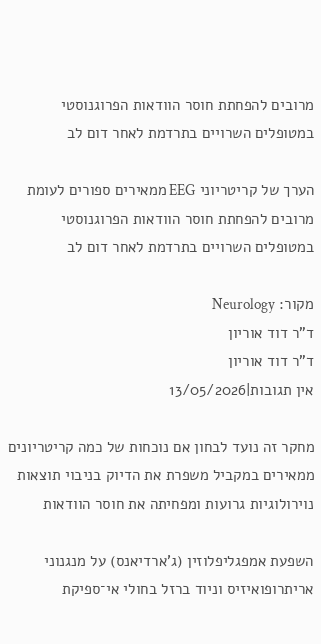מרובים להפחתת חוסר הוודאות הפרוגנוסטי במטופלים השרויים בתרדמת לאחר דום לב

הערך של קריטריוני EEG ממאירים ספורים לעומת מרובים להפחתת חוסר הוודאות הפרוגנוסטי במטופלים השרויים בתרדמת לאחר דום לב

מקור: Neurology
ד"ר דוד אוריון
ד"ר דוד אוריון
אין תגובות|13/05/2026

מחקר זה נועד לבחון אם נוכחות של כמה קריטריונים ממאירים במקביל משפרת את הדיוק בניבוי תוצאות נוירולוגיות גרועות ומפחיתה את חוסר הוודאות

השפעת אמפגליפלוזין (ג’ארדיאנס) על מנגנוני אריתרופואיזיס וניוד ברזל בחולי אי־ספיקת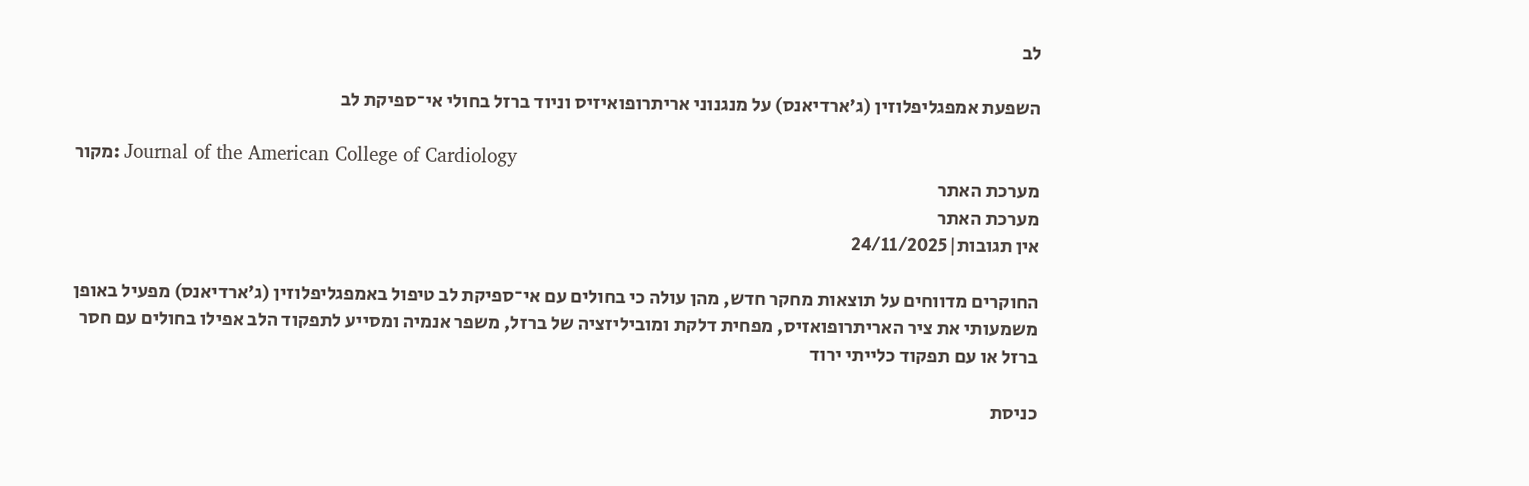לב

השפעת אמפגליפלוזין (ג’ארדיאנס) על מנגנוני אריתרופואיזיס וניוד ברזל בחולי אי־ספיקת לב

מקור: Journal of the American College of Cardiology
מערכת האתר
מערכת האתר
אין תגובות|24/11/2025

החוקרים מדווחים על תוצאות מחקר חדש, מהן עולה כי בחולים עם אי־ספיקת לב טיפול באמפגליפלוזין (ג’ארדיאנס) מפעיל באופן משמעותי את ציר האריתרופואזיס, מפחית דלקת ומוביליזציה של ברזל, משפר אנמיה ומסייע לתפקוד הלב אפילו בחולים עם חסר ברזל או עם תפקוד כלייתי ירוד

כניסת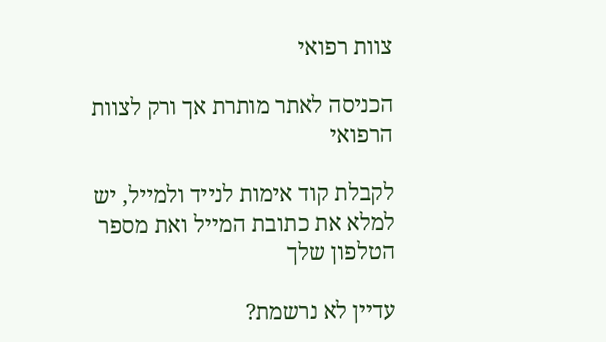צוות רפואי

הכניסה לאתר מותרת אך ורק לצוות הרפואי

לקבלת קוד אימות לנייד ולמייל, יש למלא את כתובת המייל ואת מספר הטלפון שלך

עדיין לא נרשמת?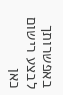באפשרותך לבצע רישום כאן